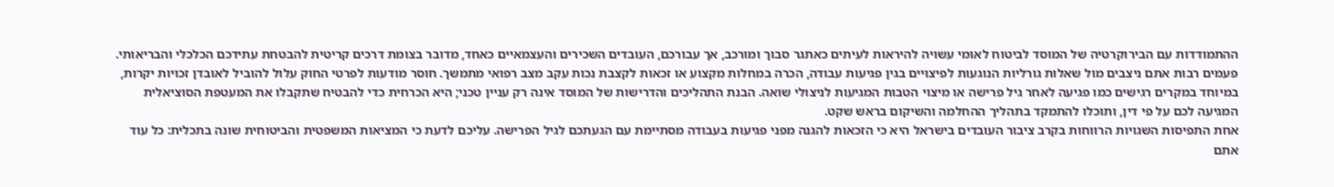ההתמודדות עם הבירוקרטיה של המוסד לביטוח לאומי עשויה להיראות לעיתים כאתגר סבוך ומורכב, אך עבורכם, העובדים השכירים והעצמאיים כאחד, מדובר בצומת דרכים קריטית להבטחת עתידכם הכלכלי והבריאותי. פעמים רבות אתם ניצבים מול שאלות גורליות הנוגעות לפיצויים בגין פגיעות עבודה, הכרה במחלות מקצוע או זכאות לקצבת נכות עקב מצב רפואי מתמשך. חוסר מודעות לפרטי החוק עלול להוביל לאובדן זכויות יקרות, במיוחד במקרים רגישים כמו פגיעה לאחר גיל פרישה או מיצוי הטבות המגיעות לניצולי שואה. הבנת התהליכים והדרישות של המוסד אינה רק עניין טכני; היא הכרחית כדי להבטיח שתקבלו את המעטפת הסוציאלית המגיעה לכם על פי דין, ותוכלו להתמקד בתהליך ההחלמה והשיקום בראש שקט.
אחת התפיסות השגויות הרווחות בקרב ציבור העובדים בישראל היא כי הזכאות להגנה מפני פגיעות בעבודה מסתיימת עם הגעתכם לגיל הפרישה. עליכם לדעת כי המציאות המשפטית והביטוחית שונה בתכלית: כל עוד אתם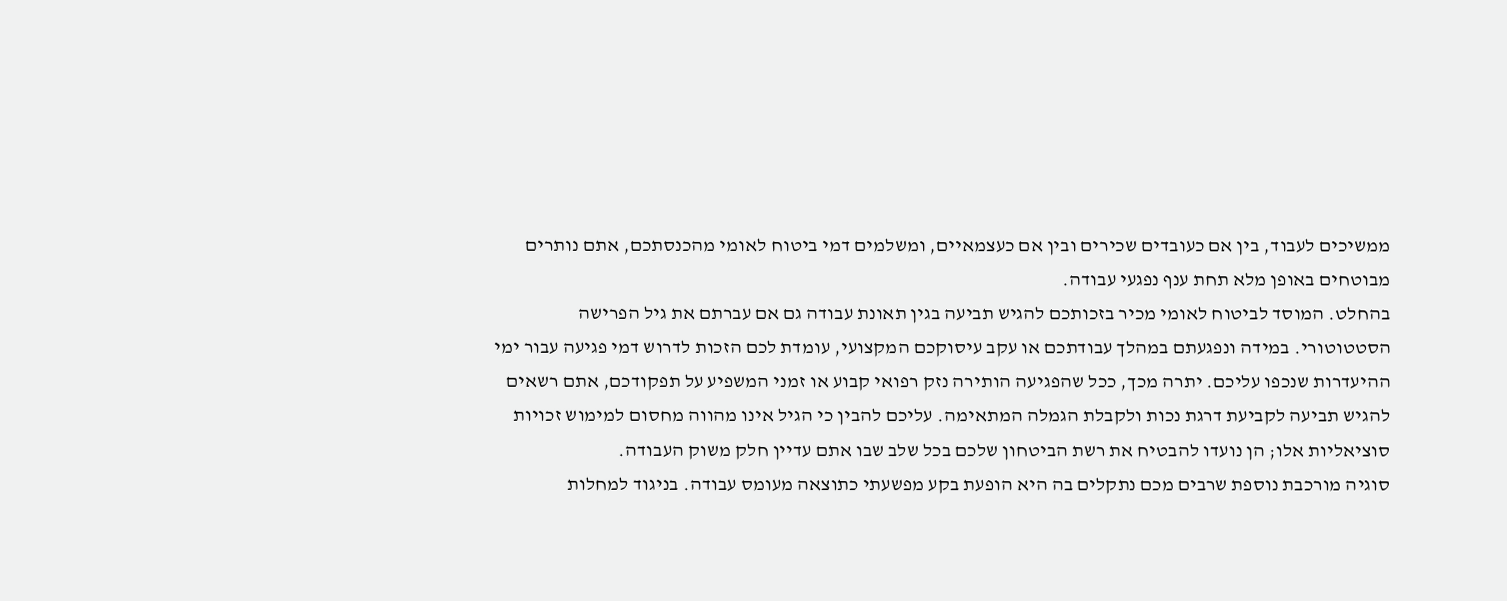ממשיכים לעבוד, בין אם כעובדים שכירים ובין אם כעצמאיים, ומשלמים דמי ביטוח לאומי מהכנסתכם, אתם נותרים מבוטחים באופן מלא תחת ענף נפגעי עבודה.
בהחלט. המוסד לביטוח לאומי מכיר בזכותכם להגיש תביעה בגין תאונת עבודה גם אם עברתם את גיל הפרישה הסטטוטורי. במידה ונפגעתם במהלך עבודתכם או עקב עיסוקכם המקצועי, עומדת לכם הזכות לדרוש דמי פגיעה עבור ימי ההיעדרות שנכפו עליכם. יתרה מכך, ככל שהפגיעה הותירה נזק רפואי קבוע או זמני המשפיע על תפקודכם, אתם רשאים להגיש תביעה לקביעת דרגת נכות ולקבלת הגמלה המתאימה. עליכם להבין כי הגיל אינו מהווה מחסום למימוש זכויות סוציאליות אלו; הן נועדו להבטיח את רשת הביטחון שלכם בכל שלב שבו אתם עדיין חלק משוק העבודה.
סוגיה מורכבת נוספת שרבים מכם נתקלים בה היא הופעת בקע מפשעתי כתוצאה מעומס עבודה. בניגוד למחלות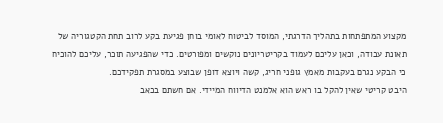מקצוע המתפתחות בתהליך הדרגתי, המוסד לביטוח לאומי בוחן פגיעת בקע לרוב תחת הקטגוריה של תאונת עבודה, וכאן עליכם לעמוד בקריטריונים נוקשים ומפורטים. כדי שהפגיעה תוכר, עליכם להוכיח כי הבקע נגרם בעקבות מאמץ גופני חריג, קשה ויוצא דופן שבוצע במסגרת תפקידכם.
היבט קריטי שאין להקל בו ראש הוא אלמנט הדיווח המיידי. אם חשתם בכאב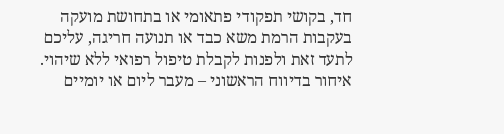חד, בקושי תפקודי פתאומי או בתחושת מועקה בעקבות הרמת משא כבד או תנועה חריגה, עליכם לתעד זאת ולפנות לקבלת טיפול רפואי ללא שיהוי. איחור בדיווח הראשוני – מעבר ליום או יומיים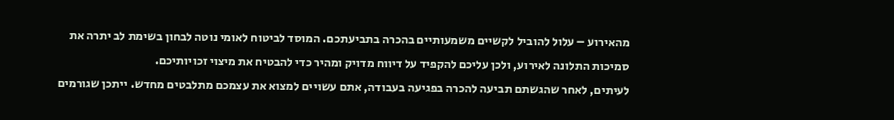מהאירוע – עלול להוביל לקשיים משמעותיים בהכרה בתביעתכם. המוסד לביטוח לאומי נוטה לבחון בשימת לב יתרה את סמיכות התלונה לאירוע, ולכן עליכם להקפיד על דיווח מדויק ומהיר כדי להבטיח את מיצוי זכויותיכם.
לעיתים, לאחר שהגשתם תביעה להכרה בפגיעה בעבודה, אתם עשויים למצוא את עצמכם מתלבטים מחדש. ייתכן שגורמים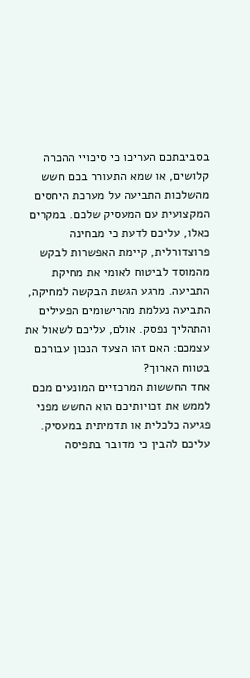בסביבתכם העריכו כי סיכויי ההכרה קלושים, או שמא התעורר בכם חשש מהשלכות התביעה על מערכת היחסים המקצועית עם המעסיק שלכם. במקרים כאלו, עליכם לדעת כי מבחינה פרוצדורלית, קיימת האפשרות לבקש מהמוסד לביטוח לאומי את מחיקת התביעה. מרגע הגשת הבקשה למחיקה, התביעה נעלמת מהרישומים הפעילים והתהליך נפסק. אולם, עליכם לשאול את עצמכם: האם זהו הצעד הנכון עבורכם בטווח הארוך?
אחד החששות המרכזיים המונעים מכם לממש את זכויותיכם הוא החשש מפני פגיעה כלכלית או תדמיתית במעסיק. עליכם להבין כי מדובר בתפיסה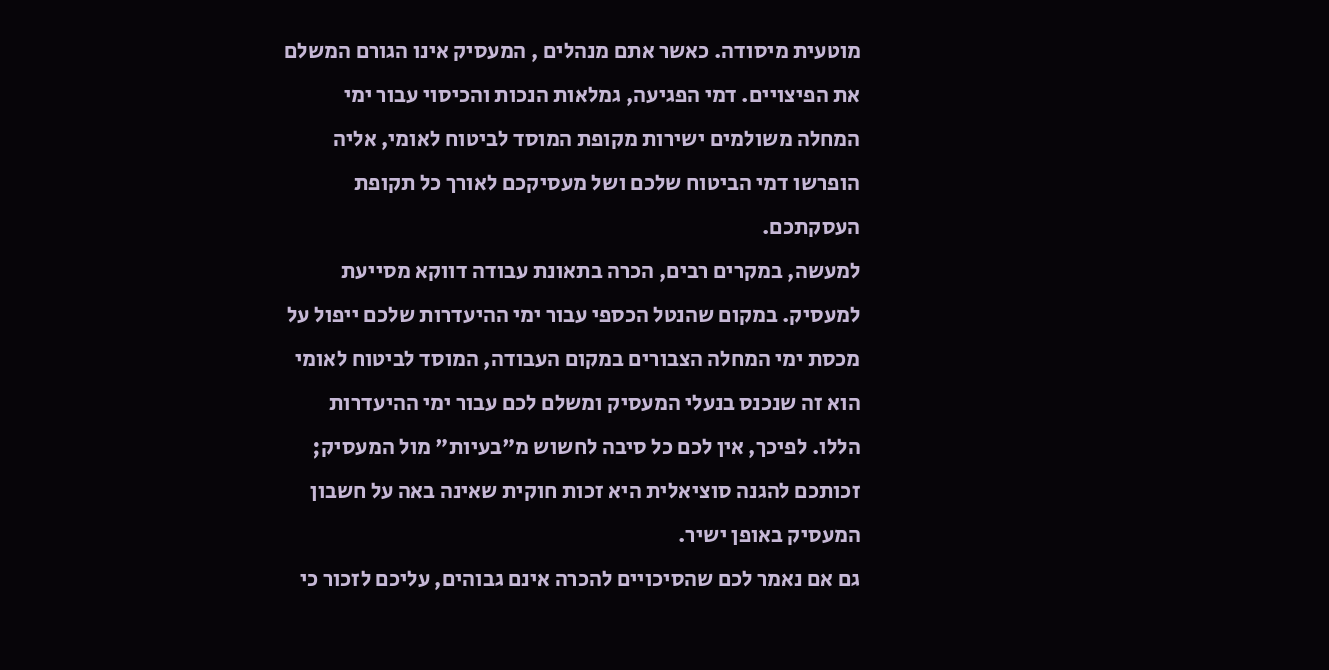מוטעית מיסודה. כאשר אתם מנהלים , המעסיק אינו הגורם המשלם את הפיצויים. דמי הפגיעה, גמלאות הנכות והכיסוי עבור ימי המחלה משולמים ישירות מקופת המוסד לביטוח לאומי, אליה הופרשו דמי הביטוח שלכם ושל מעסיקכם לאורך כל תקופת העסקתכם.
למעשה, במקרים רבים, הכרה בתאונת עבודה דווקא מסייעת למעסיק. במקום שהנטל הכספי עבור ימי ההיעדרות שלכם ייפול על מכסת ימי המחלה הצבורים במקום העבודה, המוסד לביטוח לאומי הוא זה שנכנס בנעלי המעסיק ומשלם לכם עבור ימי ההיעדרות הללו. לפיכך, אין לכם כל סיבה לחשוש מ"בעיות" מול המעסיק; זכותכם להגנה סוציאלית היא זכות חוקית שאינה באה על חשבון המעסיק באופן ישיר.
גם אם נאמר לכם שהסיכויים להכרה אינם גבוהים, עליכם לזכור כי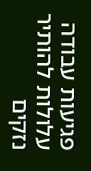פגיעות עבודה עלולות להותיר נזקים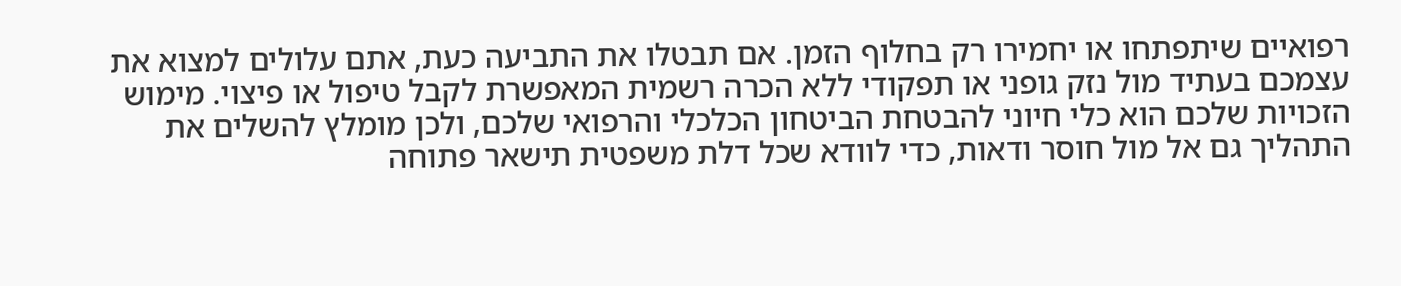רפואיים שיתפתחו או יחמירו רק בחלוף הזמן. אם תבטלו את התביעה כעת, אתם עלולים למצוא את עצמכם בעתיד מול נזק גופני או תפקודי ללא הכרה רשמית המאפשרת לקבל טיפול או פיצוי. מימוש הזכויות שלכם הוא כלי חיוני להבטחת הביטחון הכלכלי והרפואי שלכם, ולכן מומלץ להשלים את התהליך גם אל מול חוסר ודאות, כדי לוודא שכל דלת משפטית תישאר פתוחה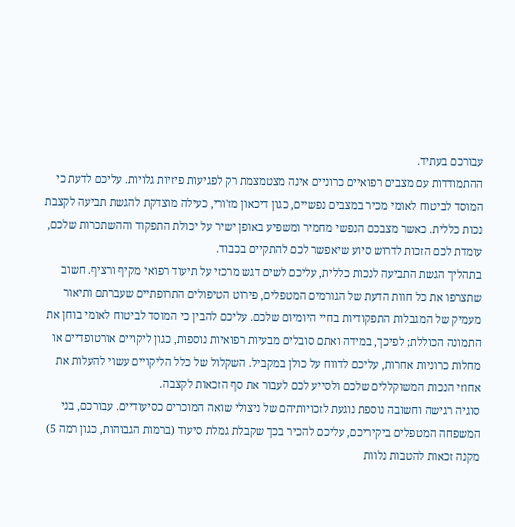עבורכם בעתיד.
ההתמודדות עם מצבים רפואיים כרוניים אינה מצטמצמת רק לפגיעות פיזיות גלויות. עליכם לדעת כי המוסד לביטוח לאומי מכיר במצבים נפשיים, כגון דיכאון מז'ורי, כעילה מוצדקת להגשת תביעה לקצבת נכות כללית. כאשר מצבכם הנפשי מחמיר ומשפיע באופן ישיר על יכולת התפקוד וההשתכרות שלכם, עומדת לכם הזכות לדרוש סיוע שיאפשר לכם להתקיים בכבוד.
בתהליך הגשת התביעה לנכות כללית, עליכם לשים דגש מרכזי על תיעוד רפואי מקיף ורציף. חשוב שתצרפו את כל חוות הדעת של הגורמים המטפלים, פירוט הטיפולים התרופתיים שעברתם ותיאור מעמיק של המגבלות התפקודיות בחיי היומיום שלכם. עליכם להבין כי המוסד לביטוח לאומי בוחן את התמונה הכוללת; לפיכך, במידה ואתם סובלים מבעיות רפואיות נוספות, כגון ליקויים אורטופדיים או מחלות כרוניות אחרות, עליכם לדווח על כולן במקביל. השקלול של כלל הליקויים עשוי להעלות את אחוזי הנכות המשוקללים שלכם ולסייע לכם לעבור את סף הזכאות לקצבה.
סוגיה רגישה וחשובה נוספת נוגעת לזכויותיהם של ניצולי שואה המוכרים כסיעודיים. עבורכם, בני המשפחה המטפלים ביקיריכם, עליכם להכיר בכך שקבלת גמלת סיעוד (ברמות הגבוהות, כגון רמה 5) מקנה זכאות להטבות נלוות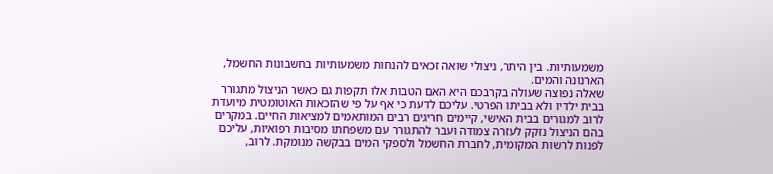משמעותיות. בין היתר, ניצולי שואה זכאים להנחות משמעותיות בחשבונות החשמל, הארנונה והמים.
שאלה נפוצה שעולה בקרבכם היא האם הטבות אלו תקפות גם כאשר הניצול מתגורר בבית ילדיו ולא בביתו הפרטי. עליכם לדעת כי אף על פי שהזכאות האוטומטית מיועדת לרוב למגורים בבית האישי, קיימים חריגים רבים המותאמים למציאות החיים. במקרים בהם הניצול נזקק לעזרה צמודה ועבר להתגורר עם משפחתו מסיבות רפואיות, עליכם לפנות לרשות המקומית, לחברת החשמל ולספקי המים בבקשה מנומקת. לרוב,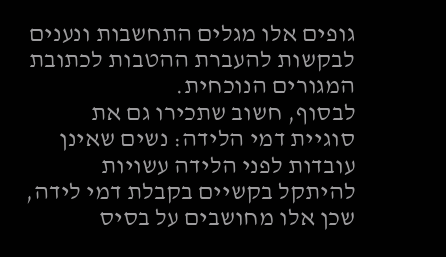גופים אלו מגלים התחשבות ונענים לבקשות להעברת ההטבות לכתובת המגורים הנוכחית.
לבסוף, חשוב שתכירו גם את סוגיית דמי הלידה: נשים שאינן עובדות לפני הלידה עשויות להיתקל בקשיים בקבלת דמי לידה, שכן אלו מחושבים על בסיס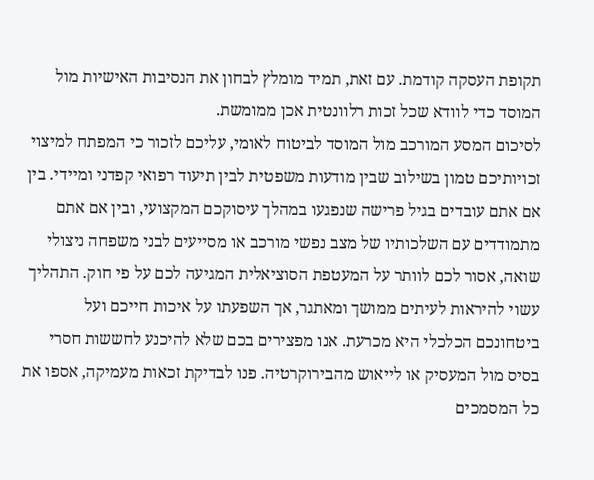תקופת העסקה קודמת. עם זאת, תמיד מומלץ לבחון את הנסיבות האישיות מול המוסד כדי לוודא שכל זכות רלוונטית אכן ממומשת.
לסיכום המסע המורכב מול המוסד לביטוח לאומי, עליכם לזכור כי המפתח למיצוי זכויותיכם טמון בשילוב שבין מודעות משפטית לבין תיעוד רפואי קפדני ומיידי. בין אם אתם עובדים בגיל פרישה שנפגעו במהלך עיסוקכם המקצועי, ובין אם אתם מתמודדים עם השלכותיו של מצב נפשי מורכב או מסייעים לבני משפחה ניצולי שואה, אסור לכם לוותר על המעטפת הסוציאלית המגיעה לכם על פי חוק. התהליך עשוי להיראות לעיתים ממושך ומאתגר, אך השפעתו על איכות חייכם ועל ביטחונכם הכלכלי היא מכרעת. אנו מפצירים בכם שלא להיכנע לחששות חסרי בסיס מול המעסיק או לייאוש מהבירוקרטיה. פנו לבדיקת זכאות מעמיקה, אספו את כל המסמכים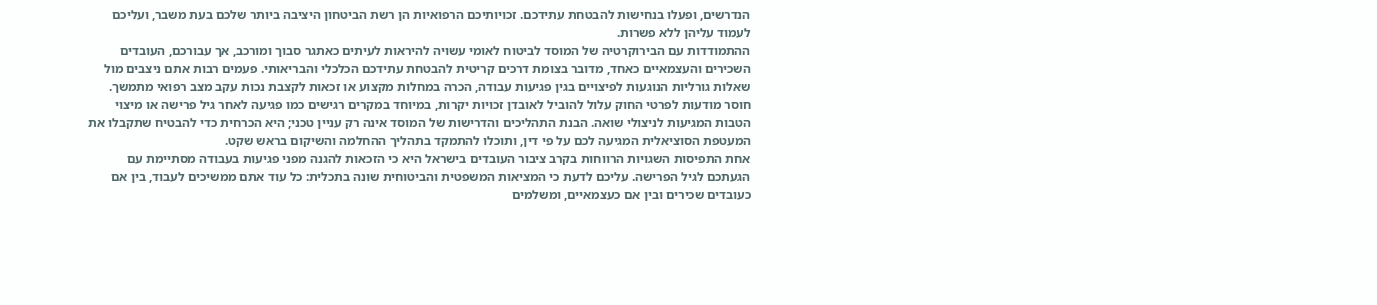הנדרשים, ופעלו בנחישות להבטחת עתידכם. זכויותיכם הרפואיות הן רשת הביטחון היציבה ביותר שלכם בעת משבר, ועליכם לעמוד עליהן ללא פשרות.
ההתמודדות עם הבירוקרטיה של המוסד לביטוח לאומי עשויה להיראות לעיתים כאתגר סבוך ומורכב, אך עבורכם, העובדים השכירים והעצמאיים כאחד, מדובר בצומת דרכים קריטית להבטחת עתידכם הכלכלי והבריאותי. פעמים רבות אתם ניצבים מול שאלות גורליות הנוגעות לפיצויים בגין פגיעות עבודה, הכרה במחלות מקצוע או זכאות לקצבת נכות עקב מצב רפואי מתמשך.
חוסר מודעות לפרטי החוק עלול להוביל לאובדן זכויות יקרות, במיוחד במקרים רגישים כמו פגיעה לאחר גיל פרישה או מיצוי הטבות המגיעות לניצולי שואה. הבנת התהליכים והדרישות של המוסד אינה רק עניין טכני; היא הכרחית כדי להבטיח שתקבלו את המעטפת הסוציאלית המגיעה לכם על פי דין, ותוכלו להתמקד בתהליך ההחלמה והשיקום בראש שקט.
אחת התפיסות השגויות הרווחות בקרב ציבור העובדים בישראל היא כי הזכאות להגנה מפני פגיעות בעבודה מסתיימת עם הגעתכם לגיל הפרישה. עליכם לדעת כי המציאות המשפטית והביטוחית שונה בתכלית: כל עוד אתם ממשיכים לעבוד, בין אם כעובדים שכירים ובין אם כעצמאיים, ומשלמים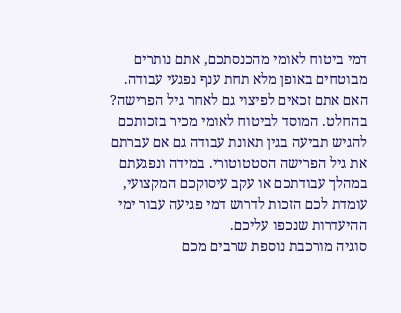דמי ביטוח לאומי מהכנסתכם, אתם נותרים מבוטחים באופן מלא תחת ענף נפגעי עבודה.
האם אתם זכאים לפיצוי גם לאחר גיל הפרישה? בהחלט. המוסד לביטוח לאומי מכיר בזכותכם להגיש תביעה בגין תאונת עבודה גם אם עברתם את גיל הפרישה הסטטוטורי. במידה ונפגעתם במהלך עבודתכם או עקב עיסוקכם המקצועי, עומדת לכם הזכות לדרוש דמי פגיעה עבור ימי ההיעדרות שנכפו עליכם.
סוגיה מורכבת נוספת שרבים מכם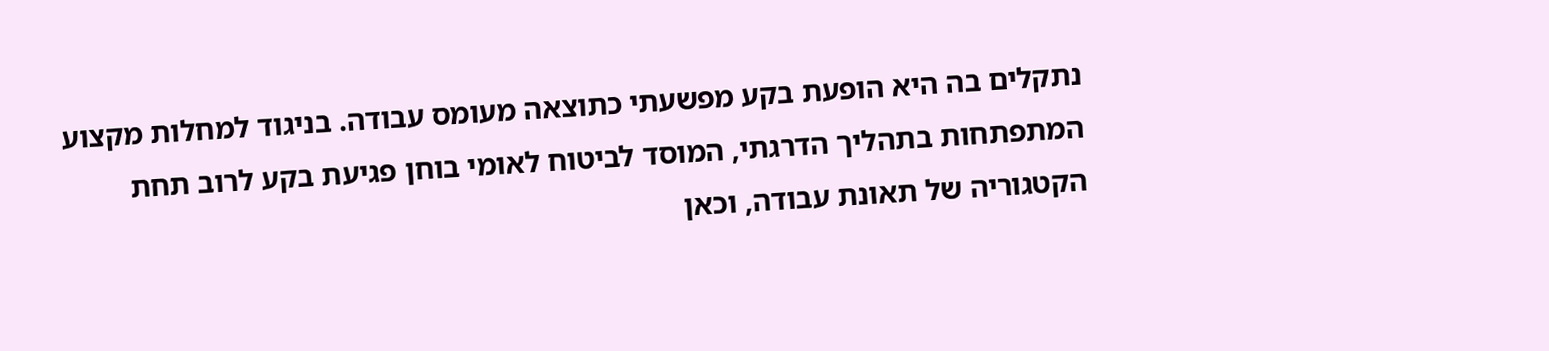נתקלים בה היא הופעת בקע מפשעתי כתוצאה מעומס עבודה. בניגוד למחלות מקצוע המתפתחות בתהליך הדרגתי, המוסד לביטוח לאומי בוחן פגיעת בקע לרוב תחת הקטגוריה של תאונת עבודה, וכאן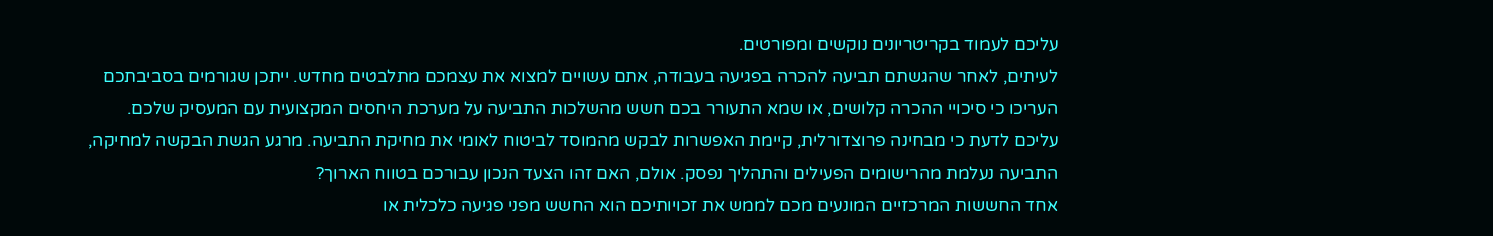עליכם לעמוד בקריטריונים נוקשים ומפורטים.
לעיתים, לאחר שהגשתם תביעה להכרה בפגיעה בעבודה, אתם עשויים למצוא את עצמכם מתלבטים מחדש. ייתכן שגורמים בסביבתכם העריכו כי סיכויי ההכרה קלושים, או שמא התעורר בכם חשש מהשלכות התביעה על מערכת היחסים המקצועית עם המעסיק שלכם.
עליכם לדעת כי מבחינה פרוצדורלית, קיימת האפשרות לבקש מהמוסד לביטוח לאומי את מחיקת התביעה. מרגע הגשת הבקשה למחיקה, התביעה נעלמת מהרישומים הפעילים והתהליך נפסק. אולם, האם זהו הצעד הנכון עבורכם בטווח הארוך?
אחד החששות המרכזיים המונעים מכם לממש את זכויותיכם הוא החשש מפני פגיעה כלכלית או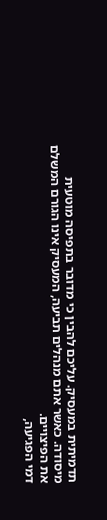תדמיתית במעסיק. עליכם להבין כי מדובר בתפיסה מוטעית מיסודה. כאשר אתם מנהלים תביעה, המעסיק אינו הגורם המשלם את הפיצויים.
דמי הפגיעה,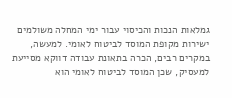גמלאות הנכות והכיסוי עבור ימי המחלה משולמים ישירות מקופת המוסד לביטוח לאומי. למעשה, במקרים רבים, הכרה בתאונת עבודה דווקא מסייעת למעסיק, שכן המוסד לביטוח לאומי הוא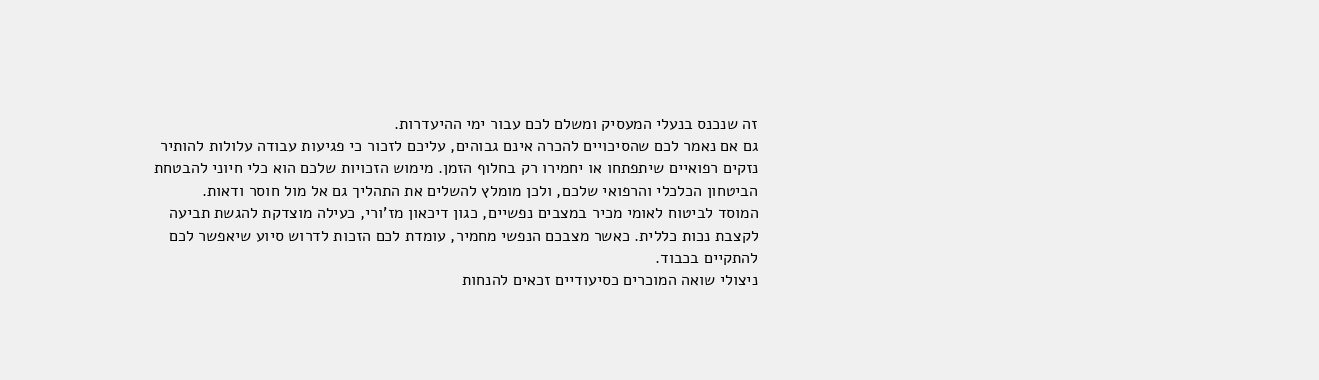זה שנכנס בנעלי המעסיק ומשלם לכם עבור ימי ההיעדרות.
גם אם נאמר לכם שהסיכויים להכרה אינם גבוהים, עליכם לזכור כי פגיעות עבודה עלולות להותיר נזקים רפואיים שיתפתחו או יחמירו רק בחלוף הזמן. מימוש הזכויות שלכם הוא כלי חיוני להבטחת הביטחון הכלכלי והרפואי שלכם, ולכן מומלץ להשלים את התהליך גם אל מול חוסר ודאות.
המוסד לביטוח לאומי מכיר במצבים נפשיים, כגון דיכאון מז'ורי, כעילה מוצדקת להגשת תביעה לקצבת נכות כללית. כאשר מצבכם הנפשי מחמיר, עומדת לכם הזכות לדרוש סיוע שיאפשר לכם להתקיים בכבוד.
ניצולי שואה המוכרים כסיעודיים זכאים להנחות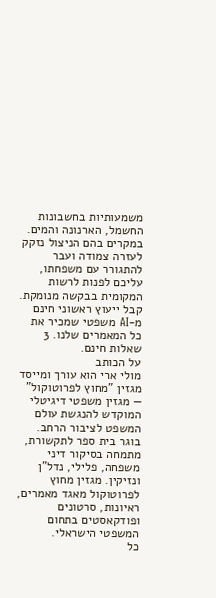משמעותיות בחשבונות החשמל, הארנונה והמים. במקרים בהם הניצול נזקק לעזרה צמודה ועבר להתגורר עם משפחתו, עליכם לפנות לרשות המקומית בבקשה מנומקת.
קבל ייעוץ ראשוני חינם מ-AI משפטי שמכיר את כל המאמרים שלנו. 3 שאלות חינם.
על הכותב
מולי ארי הוא עורך ומייסד מגזין "מחוץ לפרוטוקול" — מגזין משפטי דיגיטלי המוקדש להנגשת עולם המשפט לציבור הרחב. בוגר בית ספר לתקשורת, מתמחה בסיקור דיני משפחה, פלילי, נדל"ן ונזיקין. מגזין מחוץ לפרוטוקול מאגד מאמרים, ראיונות, סרטונים ופודקאסטים בתחום המשפטי הישראלי.
כל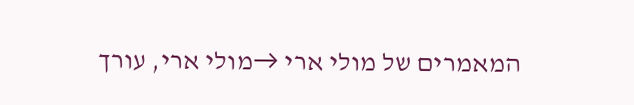המאמרים של מולי ארי →מולי ארי, עורך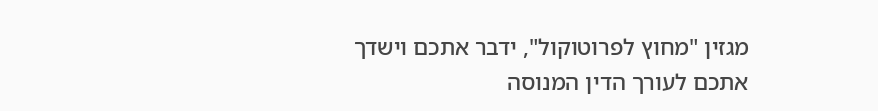מגזין "מחוץ לפרוטוקול", ידבר אתכם וישדך אתכם לעורך הדין המנוסה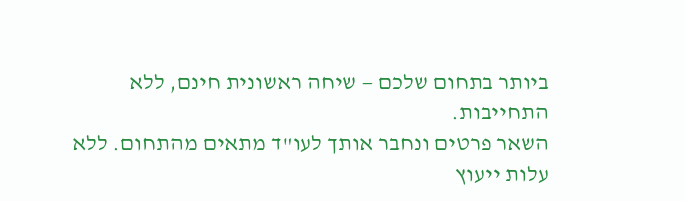ביותר בתחום שלכם — שיחה ראשונית חינם, ללא התחייבות.
השאר פרטים ונחבר אותך לעו"ד מתאים מהתחום. ללא עלות ייעוץ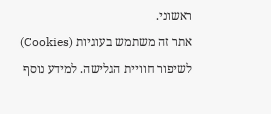ראשוני.
אתר זה משתמש בעוגיות (Cookies) לשיפור חוויית הגלישה. למידע נוסף